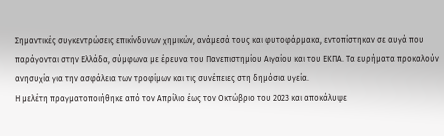Σημαντικές συγκεντρώσεις επικίνδυνων χημικών, ανάμεσά τους και φυτοφάρμακα, εντοπίστηκαν σε αυγά που παράγονται στην Ελλάδα, σύμφωνα με έρευνα του Πανεπιστημίου Αιγαίου και του ΕΚΠΑ. Τα ευρήματα προκαλούν ανησυχία για την ασφάλεια των τροφίμων και τις συνέπειες στη δημόσια υγεία.
Η μελέτη πραγματοποιήθηκε από τον Απρίλιο έως τον Οκτώβριο του 2023 και αποκάλυψε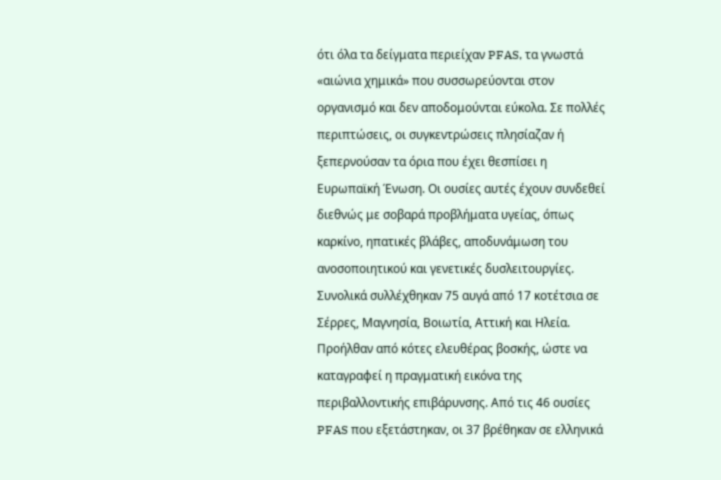ότι όλα τα δείγματα περιείχαν PFAS, τα γνωστά «αιώνια χημικά» που συσσωρεύονται στον οργανισμό και δεν αποδομούνται εύκολα. Σε πολλές περιπτώσεις, οι συγκεντρώσεις πλησίαζαν ή ξεπερνούσαν τα όρια που έχει θεσπίσει η Ευρωπαϊκή Ένωση. Οι ουσίες αυτές έχουν συνδεθεί διεθνώς με σοβαρά προβλήματα υγείας, όπως καρκίνο, ηπατικές βλάβες, αποδυνάμωση του ανοσοποιητικού και γενετικές δυσλειτουργίες.
Συνολικά συλλέχθηκαν 75 αυγά από 17 κοτέτσια σε Σέρρες, Μαγνησία, Βοιωτία, Αττική και Ηλεία. Προήλθαν από κότες ελευθέρας βοσκής, ώστε να καταγραφεί η πραγματική εικόνα της περιβαλλοντικής επιβάρυνσης. Από τις 46 ουσίες PFAS που εξετάστηκαν, οι 37 βρέθηκαν σε ελληνικά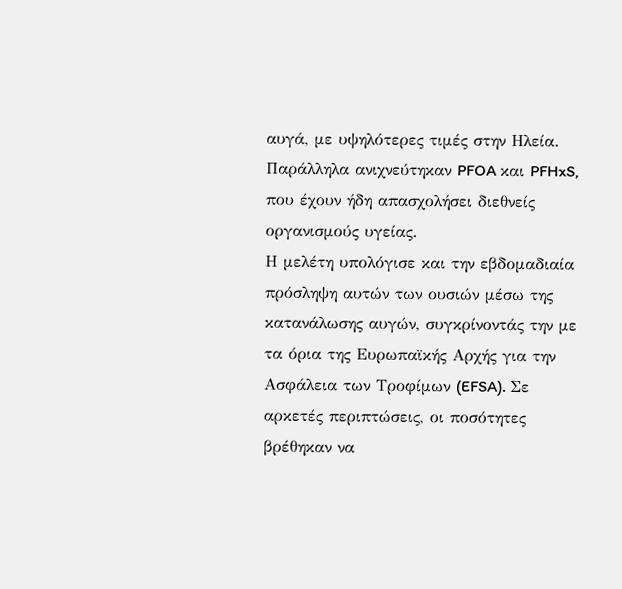αυγά, με υψηλότερες τιμές στην Ηλεία. Παράλληλα ανιχνεύτηκαν PFOA και PFHxS, που έχουν ήδη απασχολήσει διεθνείς οργανισμούς υγείας.
Η μελέτη υπολόγισε και την εβδομαδιαία πρόσληψη αυτών των ουσιών μέσω της κατανάλωσης αυγών, συγκρίνοντάς την με τα όρια της Ευρωπαϊκής Αρχής για την Ασφάλεια των Τροφίμων (EFSA). Σε αρκετές περιπτώσεις, οι ποσότητες βρέθηκαν να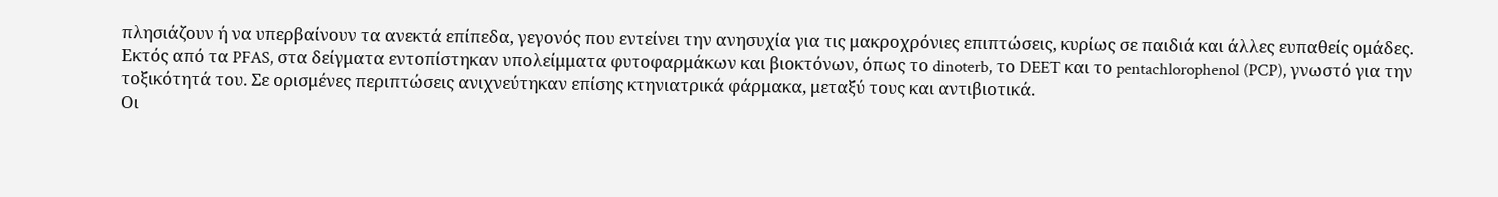πλησιάζουν ή να υπερβαίνουν τα ανεκτά επίπεδα, γεγονός που εντείνει την ανησυχία για τις μακροχρόνιες επιπτώσεις, κυρίως σε παιδιά και άλλες ευπαθείς ομάδες.
Εκτός από τα PFAS, στα δείγματα εντοπίστηκαν υπολείμματα φυτοφαρμάκων και βιοκτόνων, όπως το dinoterb, το DEET και το pentachlorophenol (PCP), γνωστό για την τοξικότητά του. Σε ορισμένες περιπτώσεις ανιχνεύτηκαν επίσης κτηνιατρικά φάρμακα, μεταξύ τους και αντιβιοτικά.
Οι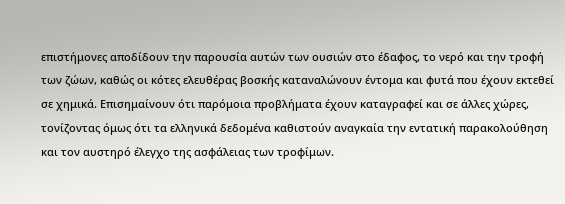επιστήμονες αποδίδουν την παρουσία αυτών των ουσιών στο έδαφος, το νερό και την τροφή των ζώων, καθώς οι κότες ελευθέρας βοσκής καταναλώνουν έντομα και φυτά που έχουν εκτεθεί σε χημικά. Επισημαίνουν ότι παρόμοια προβλήματα έχουν καταγραφεί και σε άλλες χώρες, τονίζοντας όμως ότι τα ελληνικά δεδομένα καθιστούν αναγκαία την εντατική παρακολούθηση και τον αυστηρό έλεγχο της ασφάλειας των τροφίμων.